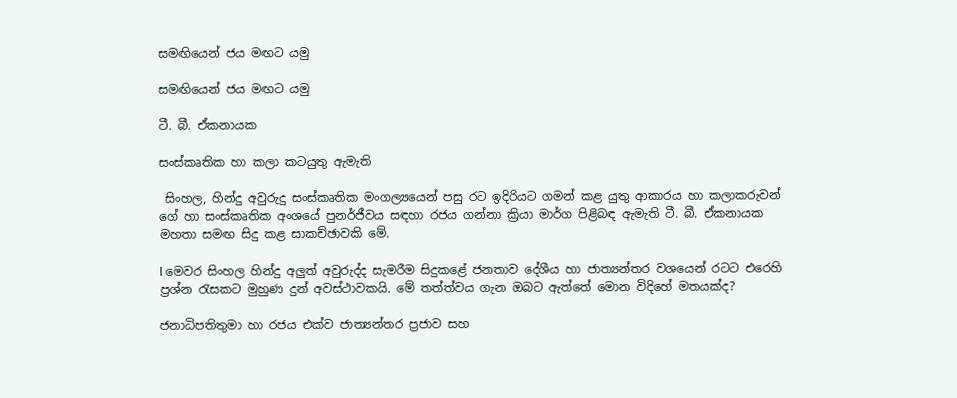සමඟියෙන් ජය මඟට යමු

සමඟියෙන් ජය මඟට යමු

ටී. බී. ඒකනායක

සංස්කෘතික හා කලා කටයුතු ඇමැති

 සිංහල, හින්දු අවුරුදු සංස්කෘතික මංගල්‍යයෙන් පසු රට ඉදිරියට ගමන් කළ යුතු ආකාරය හා කලාකරුවන් ගේ හා සංස්කෘතික අංශයේ පුනර්ජීවය සඳහා රජය ගන්නා ක්‍රියා මාර්ග පිළිබඳ ඇමැති ටී. බී. ඒකනායක මහතා සමඟ සිදු කළ සාකච්ඡාවකි මේ.

l මෙවර සිංහල හින්දු අලුත් අවුරුද්ද සැමරීම සිදුකළේ ජනතාව දේශීය හා ජාත්‍යන්තර වශයෙන් රටට එරෙහි ප්‍රශ්න රැසකට මුහුණ දුන් අවස්ථාවකයි. මේ තත්ත්වය ගැන ඔබට ඇත්තේ මොන විදිහේ මතයක්ද?

ජනාධිපතිතුමා හා රජය එක්ව ජාත්‍යන්තර ප්‍රජාව සහ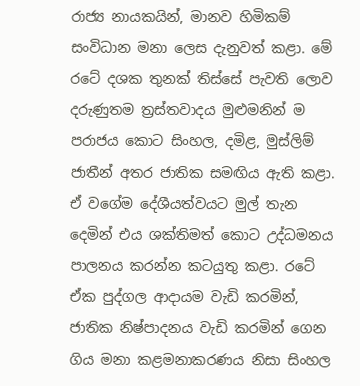රාජ්‍ය නායකයින්, මානව හිමිකම් සංවිධාන මනා ලෙස දැනුවත් කළා. මේ රටේ දශක තුනක් තිස්සේ පැවති ලොව දරුණුතම ත්‍රස්තවාදය මුළුමනින් ම පරාජය කොට සිංහල, දමිළ, මුස්ලිම් ජාතීන් අතර ජාතික සමඟිය ඇති කළා. ඒ වගේම දේශීයත්වයට මුල් තැන දෙමින් එය ශක්තිමත් කොට උද්ධමනය පාලනය කරන්න කටයුතු කළා. රටේ ඒක පුද්ගල ආදායම වැඩි කරමින්, ජාතික නිෂ්පාදනය වැඩි කරමින් ගෙන ගිය මනා කළමනාකරණය නිසා සිංහල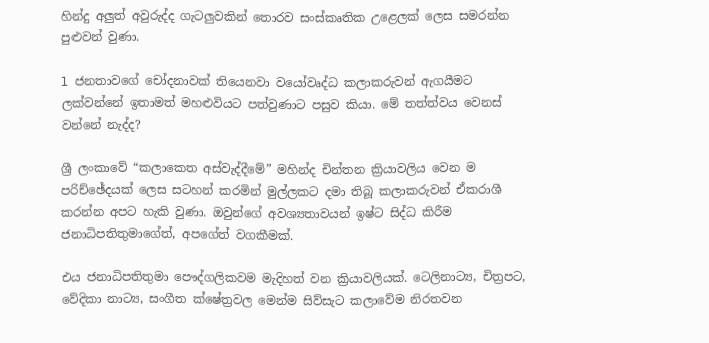හින්දු අලුත් අවුරුද්ද ගැටලුවකින් තොරව සංස්කෘතික උළෙලක් ලෙස සමරන්න පුළුවන් වුණා.

l ජනතාවගේ චෝදනාවක් තියෙනවා වයෝවෘද්ධ කලාකරුවන් ඇගයීමට ලක්වන්නේ ඉතාමත් මහළුවියට පත්වුණාට පසුව කියා. මේ තත්ත්වය වෙනස් වන්නේ නැද්ද?

ශ්‍රී ලංකාවේ “කලාකෙත අස්වැද්දීමේ” මහින්ද චින්තන ක්‍රියාවලිය වෙන ම පරිච්ඡේදයක් ලෙස සටහන් කරමින් මුල්ලකට දමා තිබූ කලාකරුවන් ඒකරාශී කරන්න අපට හැකි වුණා. ඔවුන්ගේ අවශ්‍යතාවයන් ඉෂ්ට සිද්ධ කිරීම ජනාධිපතිතුමාගේත්, අපගේත් වගකීමක්.

එය ජනාධිපතිතුමා පෞද්ගලිකවම මැදිහත් වන ක්‍රියාවලියක්. ටෙලිනාට්‍ය, චිත්‍රපට, වේදිකා නාට්‍ය, සංගීත ක්ෂේත්‍රවල මෙන්ම සිව්සැට කලාවේම නිරතවන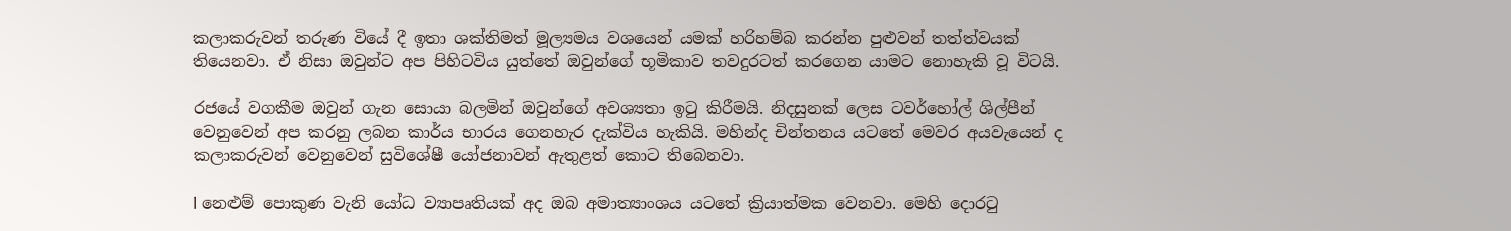කලාකරුවන් තරුණ වියේ දී ඉතා ශක්තිමත් මූල්‍යමය වශයෙන් යමක් හරිහම්බ කරන්න පුළුවන් තත්ත්වයක් තියෙනවා. ඒ නිසා ඔවුන්ට අප පිහිටවිය යුත්තේ ඔවුන්ගේ භූමිකාව තවදුරටත් කරගෙන යාමට නොහැකි වූ විටයි.

රජයේ වගකීම ඔවුන් ගැන සොයා බලමින් ඔවුන්ගේ අවශ්‍යතා ඉටු කිරීමයි. නිදසුනක් ලෙස ටවර්හෝල් ශිල්පීන් වෙනුවෙන් අප කරනු ලබන කාර්ය භාරය ගෙනහැර දැක්විය හැකියි. මහින්ද චින්තනය යටතේ මෙවර අයවැයෙන් ද කලාකරුවන් වෙනුවෙන් සුවිශේෂී යෝජනාවන් ඇතුළත් කොට තිබෙනවා.

l නෙළුම් පොකුණ වැනි යෝධ ව්‍යාපෘතියක් අද ඔබ අමාත්‍යාංශය යටතේ ක්‍රියාත්මක වෙනවා. මෙහි දොරටු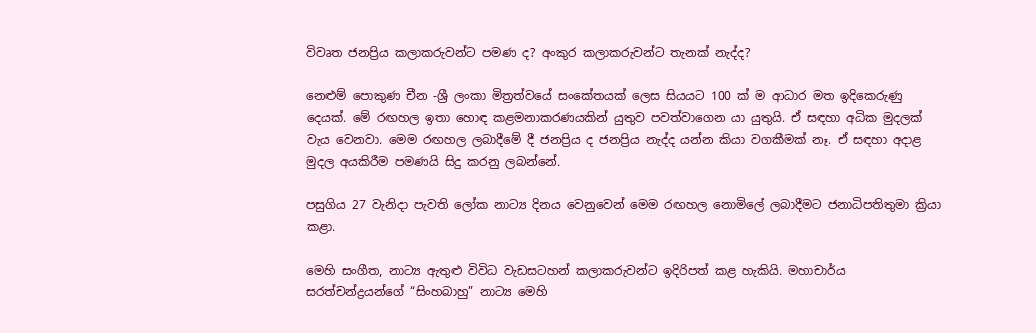විවෘත ජනප්‍රිය කලාකරුවන්ට පමණ ද? අංකුර කලාකරුවන්ට තැනක් නැද්ද?

නෙළුම් පොකුණ චීන -ශ්‍රී ලංකා මිත්‍රත්වයේ සංකේතයක් ලෙස සියයට 100 ක් ම ආධාර මත ඉදිකෙරුණු දෙයක්. මේ රඟහල ඉතා හොඳ කළමනාකරණයකින් යුතුව පවත්වාගෙන යා යුතුයි. ඒ සඳහා අධික මුදලක් වැය වෙනවා. මෙම රඟහල ලබාදීමේ දී ජනප්‍රිය ද ජනප්‍රිය නැද්ද යන්න කියා වගකීමක් නෑ. ඒ සඳහා අදාළ මුදල අයකිරීම පමණයි සිදු කරනු ලබන්නේ.

පසුගිය 27 වැනිදා පැවති ලෝක නාට්‍ය දිනය වෙනුවෙන් මෙම රඟහල නොමිලේ ලබාදීමට ජනාධිපතිතුමා ක්‍රියා කළා.

මෙහි සංගීත, නාට්‍ය ඇතුළු විවිධ වැඩසටහන් කලාකරුවන්ට ඉදිරිපත් කළ හැකියි. මහාචාර්ය සරත්චන්ද්‍රයන්ගේ “සිංහබාහු” නාට්‍ය මෙහි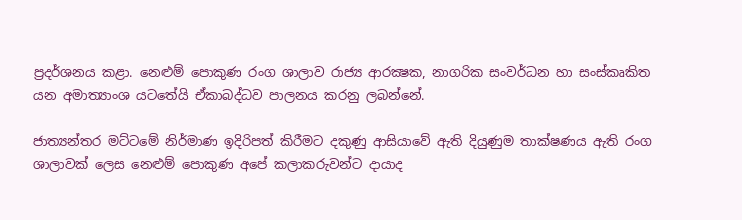ප්‍රදර්ශනය කළා. නෙළුම් පොකුණ රංග ශාලාව රාජ්‍ය ආරක්‍ෂක, නාගරික සංවර්ධන හා සංස්කෘකිත යන අමාත්‍යාංශ යටතේයි ඒකාබද්ධව පාලනය කරනු ලබන්නේ.

ජාත්‍යන්තර මට්ටමේ නිර්මාණ ඉදිරිපත් කිරීමට දකුණු ආසියාවේ ඇති දියුණුම තාක්ෂණය ඇති රංග ශාලාවක් ලෙස නෙළුම් පොකුණ අපේ කලාකරුවන්ට දායාද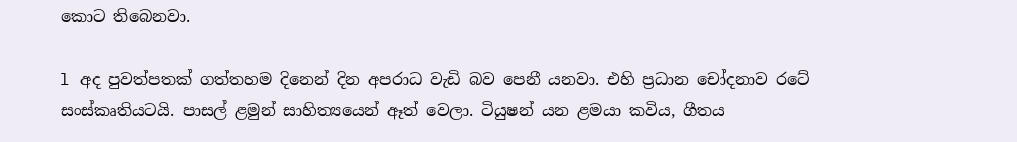කොට තිබෙනවා.

l අද පුවත්පතක් ගත්තහම දිනෙන් දින අපරාධ වැඩි බව පෙනී යනවා. එහි ප්‍රධාන චෝදනාව රටේ සංස්කෘතියටයි. පාසල් ළමුන් සාහිත්‍යයෙන් ඈත් වෙලා. ටියුෂන් යන ළමයා කවිය, ගීතය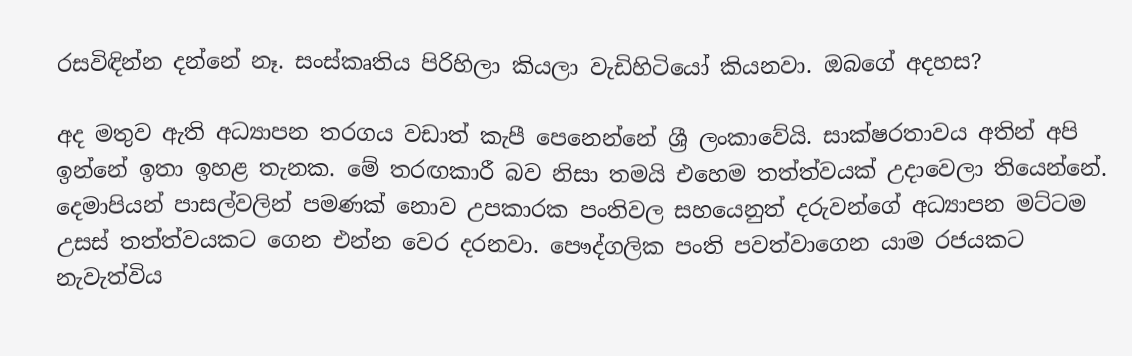රසවිඳින්න දන්නේ නෑ. සංස්කෘතිය පිරිහිලා කියලා වැඩිහිටියෝ කියනවා. ඔබගේ අදහස?

අද මතුව ඇති අධ්‍යාපන තරගය වඩාත් කැපී පෙනෙන්නේ ශ්‍රී ලංකාවේයි. සාක්ෂරතාවය අතින් අපි ඉන්නේ ඉතා ඉහළ තැනක. මේ තරඟකාරී බව නිසා තමයි එහෙම තත්ත්වයක් උදාවෙලා තියෙන්නේ. දෙමාපියන් පාසල්වලින් පමණක් නොව උපකාරක පංතිවල සහයෙනුත් දරුවන්ගේ අධ්‍යාපන මට්ටම උසස් තත්ත්වයකට ගෙන එන්න වෙර දරනවා. පෞද්ගලික පංති පවත්වාගෙන යාම රජයකට නැවැත්විය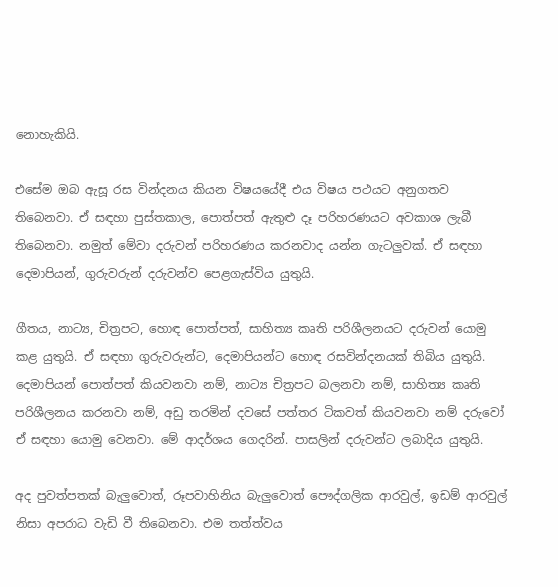නොහැකියි.

එසේම ඔබ ඇසූ රස වින්දනය කියන විෂයයේදී එය විෂය පථයට අනුගතව තිබෙනවා. ඒ සඳහා පුස්තකාල, පොත්පත් ඇතුළු දෑ පරිහරණයට අවකාශ ලැබී තිබෙනවා. නමුත් මේවා දරුවන් පරිහරණය කරනවාද යන්න ගැටලුවක්. ඒ සඳහා දෙමාපියන්, ගුරුවරුන් දරුවන්ව පෙළගැස්විය යුතුයි.

ගීතය, නාට්‍ය, චිත්‍රපට, හොඳ පොත්පත්, සාහිත්‍ය කෘති පරිශීලනයට දරුවන් යොමු කළ යුතුයි. ඒ සඳහා ගුරුවරුන්ට, දෙමාපියන්ට හොඳ රසවින්දනයක් තිබිය යුතුයි. දෙමාපියන් පොත්පත් කියවනවා නම්, නාට්‍ය චිත්‍රපට බලනවා නම්, සාහිත්‍ය කෘති පරිශීලනය කරනවා නම්, අඩු තරමින් දවසේ පත්තර ටිකවත් කියවනවා නම් දරුවෝ ඒ සඳහා යොමු වෙනවා. මේ ආදර්ශය ගෙදරින්. පාසලින් දරුවන්ට ලබාදිය යුතුයි.

අද පුවත්පතක් බැලුවොත්, රූපවාහිනිය බැලුවොත් පෞද්ගලික ආරවුල්, ඉඩම් ආරවුල් නිසා අපරාධ වැඩි වී තිබෙනවා. එම තත්ත්වය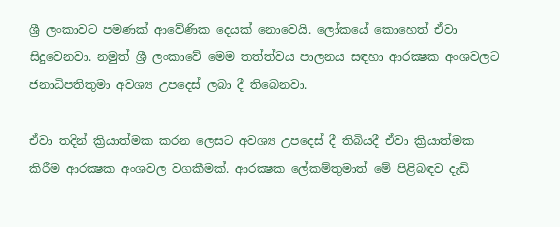ශ්‍රී ලංකාවට පමණක් ආවේණික දෙයක් නොවෙයි. ලෝකයේ කොහෙත් ඒවා සිදුවෙනවා. නමුත් ශ්‍රී ලංකාවේ මෙම තත්ත්වය පාලනය සඳහා ආරක්‍ෂක අංශවලට ජනාධිපතිතුමා අවශ්‍ය උපදෙස් ලබා දී තිබෙනවා.

ඒවා තදින් ක්‍රියාත්මක කරන ලෙසට අවශ්‍ය උපදෙස් දී තිබියදී ඒවා ක්‍රියාත්මක කිරීම ආරක්‍ෂක අංශවල වගකීමක්. ආරක්‍ෂක ලේකම්තුමාත් මේ පිළිබඳව දැඩි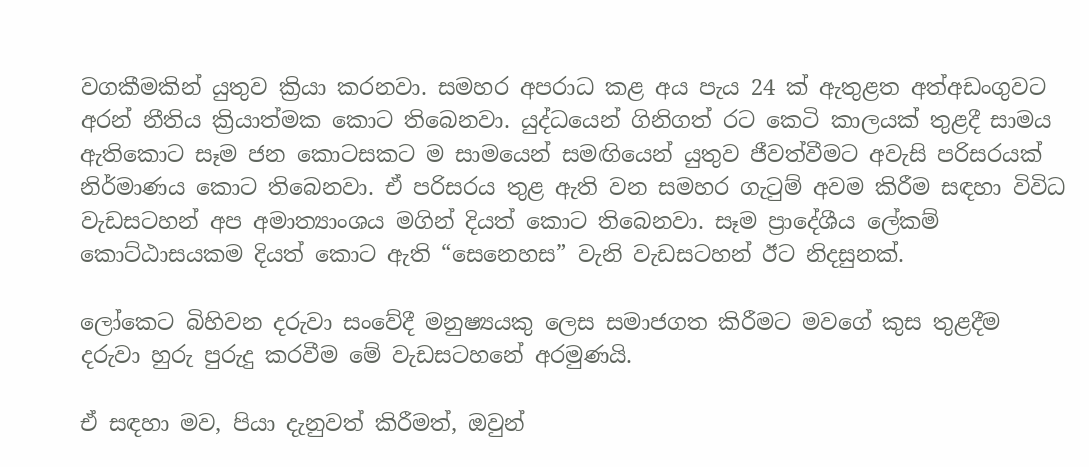වගකීමකින් යුතුව ක්‍රියා කරනවා. සමහර අපරාධ කළ අය පැය 24 ක් ඇතුළත අත්අඩංගුවට අරන් නීතිය ක්‍රියාත්මක කොට තිබෙනවා. යුද්ධයෙන් ගිනිගත් රට කෙටි කාලයක් තුළදී සාමය ඇතිකොට සෑම ජන කොටසකට ම සාමයෙන් සමඟියෙන් යුතුව ජීවත්වීමට අවැසි පරිසරයක් නිර්මාණය කොට තිබෙනවා. ඒ පරිසරය තුළ ඇති වන සමහර ගැටුම් අවම කිරීම සඳහා විවිධ වැඩසටහන් අප අමාත්‍යාංශය මගින් දියත් කොට තිබෙනවා. සෑම ප්‍රාදේශීය ලේකම් කොට්ඨාසයකම දියත් කොට ඇති “සෙනෙහස” වැනි වැඩසටහන් ඊට නිදසුනක්.

ලෝකෙට බිහිවන දරුවා සංවේදී මනුෂ්‍යයකු ලෙස සමාජගත කිරීමට මවගේ කුස තුළදීම දරුවා හුරු පුරුදු කරවීම මේ වැඩසටහනේ අරමුණයි.

ඒ සඳහා මව, පියා දැනුවත් කිරීමත්, ඔවුන්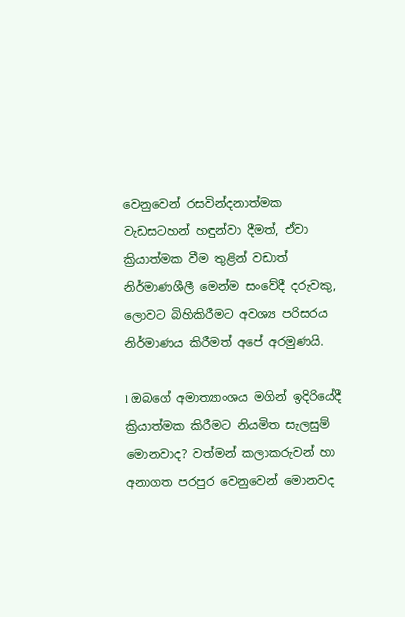වෙනුවෙන් රසවින්දනාත්මක වැඩසටහන් හඳුන්වා දීමත්, ඒවා ක්‍රියාත්මක වීම තුළින් වඩාත් නිර්මාණශීලී මෙන්ම සංවේදී දරුවකු, ලොවට බිහිකිරීමට අවශ්‍ය පරිසරය නිර්මාණය කිරීමත් අපේ අරමුණයි.

l ඔබගේ අමාත්‍යාංශය මගින් ඉදිරියේදී ක්‍රියාත්මක කිරීමට නියමිත සැලසුම් මොනවාද? වත්මන් කලාකරුවන් හා අනාගත පරපුර වෙනුවෙන් මොනවද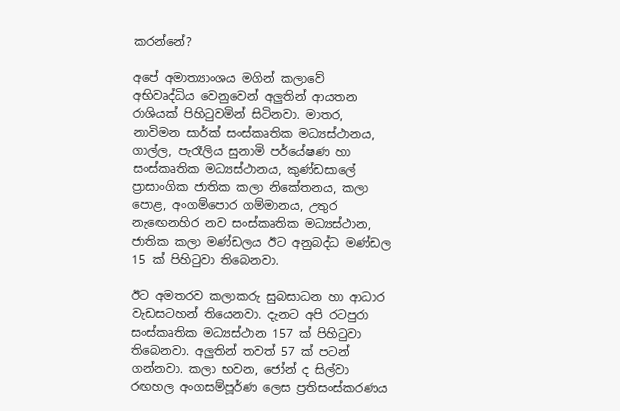කරන්නේ?

අපේ අමාත්‍යාංශය මගින් කලාවේ අභිවෘද්ධිය වෙනුවෙන් අලුතින් ආයතන රාශියක් පිහිටුවමින් සිටිනවා. මාතර, නාවිමන සාර්ක් සංස්කෘතික මධ්‍යස්ථානය, ගාල්ල, පැරෑලිය සුනාමි පර්යේෂණ හා සංස්කෘතික මධ්‍යස්ථානය, කුණ්ඩසාලේ ප්‍රාසාංගික ජාතික කලා නිකේතනය, කලා පොළ, අංගම්පොර ගම්මානය, උතුර නැඟෙනහිර නව සංස්කෘතික මධ්‍යස්ථාන, ජාතික කලා මණ්ඩලය ඊට අනුබද්ධ මණ්ඩල 15 ක් පිහිටුවා තිබෙනවා.

ඊට අමතරව කලාකරු සුබසාධන හා ආධාර වැඩසටහන් තියෙනවා. දැනට අපි රටපුරා සංස්කෘතික මධ්‍යස්ථාන 157 ක් පිහිටුවා තිබෙනවා. අලුතින් තවත් 57 ක් පටන් ගන්නවා. කලා භවන, ජෝන් ද සිල්වා රඟහල අංගසම්පූර්ණ ලෙස ප්‍රතිසංස්කරණය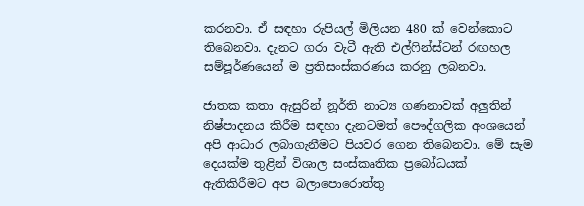කරනවා. ඒ සඳහා රුපියල් මිලියන 480 ක් වෙන්කොට තිබෙනවා. දැනට ගරා වැටී ඇති එල්ෆින්ස්ටන් රඟහල සම්පූර්ණයෙන් ම ප්‍රතිසංස්කරණය කරනු ලබනවා.

ජාතක කතා ඇසුරින් නූර්ති නාට්‍ය ගණනාවක් අලුතින් නිෂ්පාදනය කිරීම සඳහා දැනටමත් පෞද්ගලික අංශයෙන් අපි ආධාර ලබාගැනීමට පියවර ගෙන තිබෙනවා. මේ සැම දෙයක්ම තුළින් විශාල සංස්කෘතික ප්‍රබෝධයක් ඇතිකිරීමට අප බලාපොරොත්තු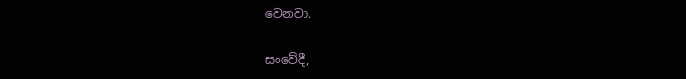වෙනවා.

සංවේදී,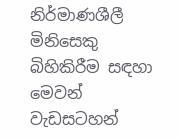නිර්මාණශීලී මිනිසෙකු බිහිකිරීම සඳහා මෙවන් වැඩසටහන්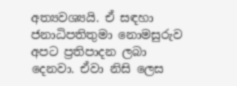අත්‍යවශ්‍යයි. ඒ සඳහා ජනාධිපතිතුමා නොමසුරුව අපට ප්‍රතිපාදන ලබා දෙනවා. ඒවා නිසි ලෙස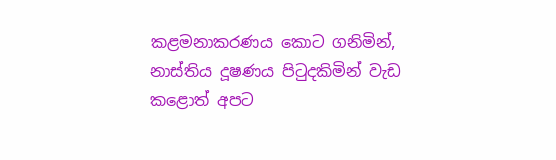කළමනාකරණය කොට ගනිමින්, නාස්තිය දූෂණය පිටුදකිමින් වැඩ කළොත් අපට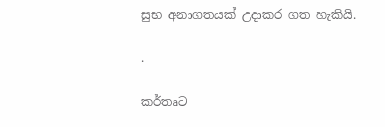සුභ අනාගතයක් උදාකර ගත හැකියි.

.

කර්තෘට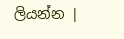ලියන්න |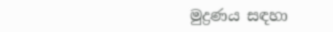මුද්‍රණය සඳහා